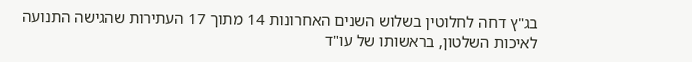בג"ץ דחה לחלוטין בשלוש השנים האחרונות 14 מתוך 17 העתירות שהגישה התנועה לאיכות השלטון, בראשותו של עו"ד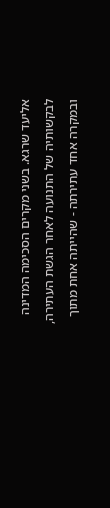אליעד שרגא. בשני מקרים הסכימה המדינה לבקשותיה של התנועה לאחר הגשת העתירה, ובמקרה אחד עתירתה - שהייתה אחת מתוך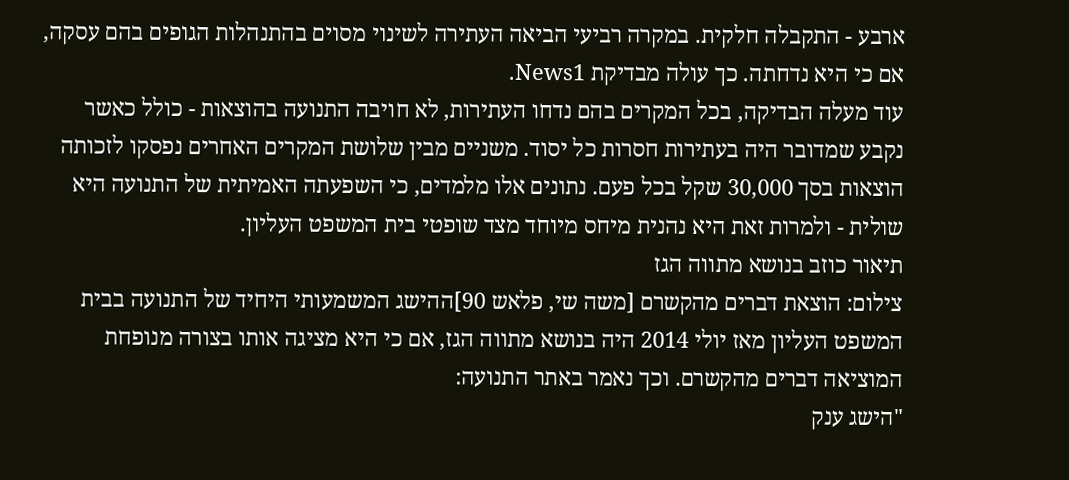ארבע - התקבלה חלקית. במקרה רביעי הביאה העתירה לשינוי מסוים בהתנהלות הגופים בהם עסקה, אם כי היא נדחתה. כך עולה מבדיקת News1.
עוד מעלה הבדיקה, בכל המקרים בהם נדחו העתירות, לא חויבה התנועה בהוצאות - כולל כאשר נקבע שמדובר היה בעתירות חסרות כל יסוד. משניים מבין שלושת המקרים האחרים נפסקו לזכותה הוצאות בסך 30,000 שקל בכל פעם. נתונים אלו מלמדים, כי השפעתה האמיתית של התנועה היא שולית - ולמרות זאת היא נהנית מיחס מיוחד מצד שופטי בית המשפט העליון.
תיאור כוזב בנושא מתווה הגז
צילום: הוצאת דברים מהקשרם [משה שי, פלאש 90]ההישג המשמעותי היחיד של התנועה בבית המשפט העליון מאז יולי 2014 היה בנושא מתווה הגז, אם כי היא מציגה אותו בצורה מנופחת המוציאה דברים מהקשרם. וכך נאמר באתר התנועה:
"הישג ענק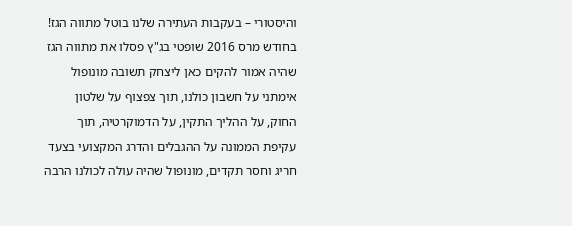והיסטורי – בעקבות העתירה שלנו בוטל מתווה הגז! בחודש מרס 2016 שופטי בג"ץ פסלו את מתווה הגז שהיה אמור להקים כאן ליצחק תשובה מונופול אימתני על חשבון כולנו, תוך צפצוף על שלטון החוק, על ההליך התקין, על הדמוקרטיה, תוך עקיפת הממונה על ההגבלים והדרג המקצועי בצעד חריג וחסר תקדים, מונופול שהיה עולה לכולנו הרבה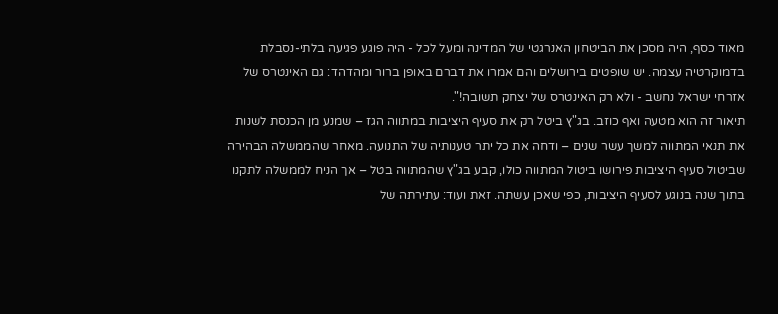מאוד כסף, היה מסכן את הביטחון האנרגטי של המדינה ומעל לכל - היה פוגע פגיעה בלתי-נסבלת בדמוקרטיה עצמה. יש שופטים בירושלים והם אמרו את דברם באופן ברור ומהדהד: גם האינטרס של אזרחי ישראל נחשב - ולא רק האינטרס של יצחק תשובה!".
תיאור זה הוא מטעה ואף כוזב. בג"ץ ביטל רק את סעיף היציבות במתווה הגז – שמנע מן הכנסת לשנות את תנאי המתווה למשך עשר שנים – ודחה את כל יתר טענותיה של התנועה. מאחר שהממשלה הבהירה שביטול סעיף היציבות פירושו ביטול המתווה כולו, קבע בג"ץ שהמתווה בטל – אך הניח לממשלה לתקנו בתוך שנה בנוגע לסעיף היציבות, כפי שאכן עשתה. זאת ועוד: עתירתה של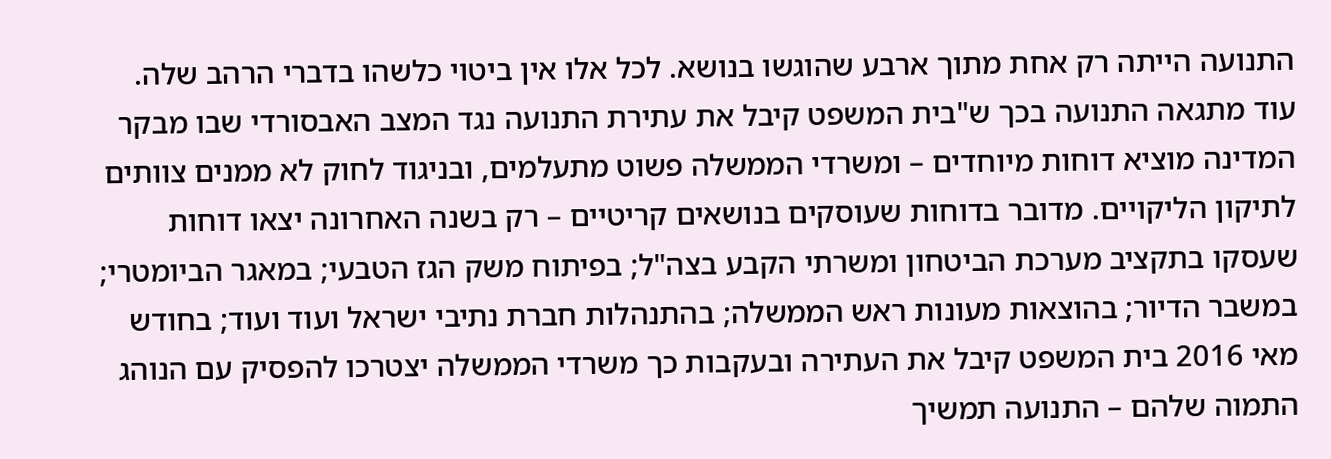התנועה הייתה רק אחת מתוך ארבע שהוגשו בנושא. לכל אלו אין ביטוי כלשהו בדברי הרהב שלה.
עוד מתגאה התנועה בכך ש"בית המשפט קיבל את עתירת התנועה נגד המצב האבסורדי שבו מבקר המדינה מוציא דוחות מיוחדים – ומשרדי הממשלה פשוט מתעלמים, ובניגוד לחוק לא ממנים צוותים לתיקון הליקויים. מדובר בדוחות שעוסקים בנושאים קריטיים – רק בשנה האחרונה יצאו דוחות שעסקו בתקציב מערכת הביטחון ומשרתי הקבע בצה"ל; בפיתוח משק הגז הטבעי; במאגר הביומטרי; במשבר הדיור; בהוצאות מעונות ראש הממשלה; בהתנהלות חברת נתיבי ישראל ועוד ועוד; בחודש מאי 2016 בית המשפט קיבל את העתירה ובעקבות כך משרדי הממשלה יצטרכו להפסיק עם הנוהג התמוה שלהם – התנועה תמשיך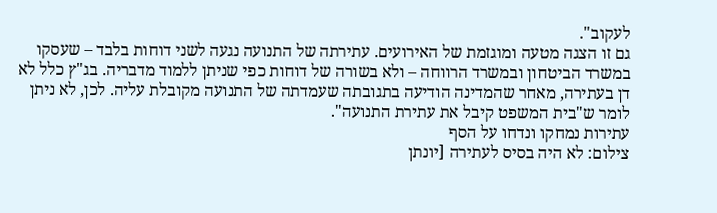לעקוב".
גם זו הצגה מטעה ומוגזמת של האירועים. עתירתה של התנועה נגעה לשני דוחות בלבד – שעסקו במשרד הביטחון ובמשרד הרווחה – ולא בשורה של דוחות כפי שניתן ללמוד מדבריה. בג"ץ כלל לא דן בעתירה, מאחר שהמדינה הודיעה בתגובתה שעמדתה של התנועה מקובלת עליה. לכן, לא ניתן לומר ש"בית המשפט קיבל את עתירת התנועה".
עתירות נמחקו ונדחו על הסף
צילום: לא היה בסיס לעתירה [יונתן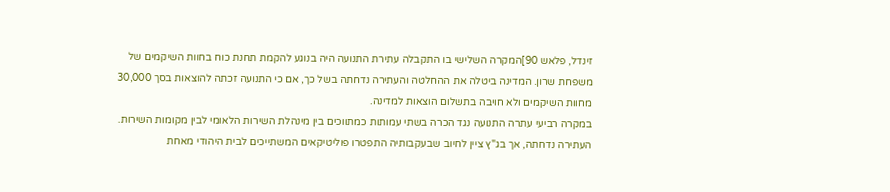זינדל, פלאש 90]המקרה השלישי בו התקבלה עתירת התנועה היה בנוגע להקמת תחנת כוח בחוות השיקמים של משפחת שרון. המדינה ביטלה את ההחלטה והעתירה נדחתה בשל כך, אם כי התנועה זכתה להוצאות בסך 30,000 מחוות השיקמים ולא חויבה בתשלום הוצאות למדינה.
במקרה רביעי עתרה התנועה נגד הכרה בשתי עמותות כמתווכים בין מינהלת השירות הלאומי לבין מקומות השירות. העתירה נדחתה, אך בג"ץ ציין לחיוב שבעקבותיה התפטרו פוליטיקאים המשתייכים לבית היהודי מאחת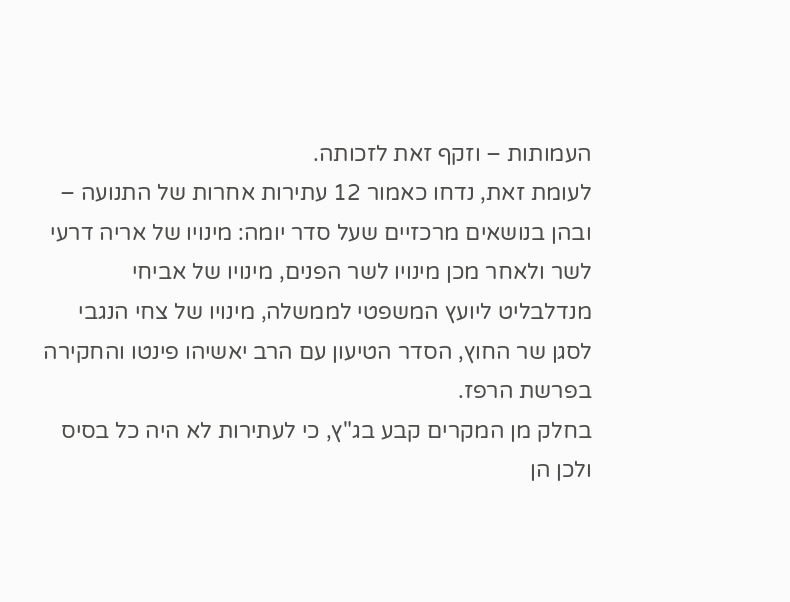העמותות – וזקף זאת לזכותה.
לעומת זאת, נדחו כאמור 12 עתירות אחרות של התנועה – ובהן בנושאים מרכזיים שעל סדר יומה: מינויו של אריה דרעי לשר ולאחר מכן מינויו לשר הפנים, מינויו של אביחי מנדלבליט ליועץ המשפטי לממשלה, מינויו של צחי הנגבי לסגן שר החוץ, הסדר הטיעון עם הרב יאשיהו פינטו והחקירה בפרשת הרפז.
בחלק מן המקרים קבע בג"ץ, כי לעתירות לא היה כל בסיס ולכן הן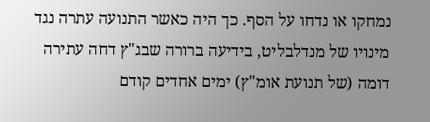נמחקו או נדחו על הסף. כך היה כאשר התנועה עתרה נגד מינויו של מנדלבליט, בידיעה ברורה שבג"ץ דחה עתירה דומה (של תנועת אומ"ץ) ימים אחדים קודם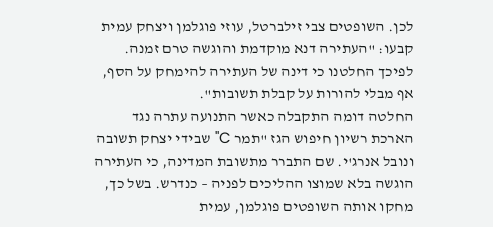לכן. השופטים צבי זילברטל, עוזי פוגלמן ויצחק עמית קבעו: "העתירה דנא מוקדמת והוגשה טרם זמנה. לפיכך החלטנו כי דינה של העתירה להימחק על הסף, אף מבלי להורות על קבלת תשובות".
החלטה דומה התקבלה כאשר התנועה עתרה נגד הארכת רשיון חיפוש הגז "תמר C" שבידי יצחק תשובה ונובל אנרג'י. שם התברר מתשובת המדינה, כי העתירה הוגשה בלא שמוצו ההליכים לפניה – כנדרש. בשל כך, מחקו אותה השופטים פוגלמן, עמית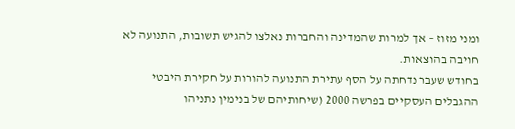ומני מזוז – אך למרות שהמדינה והחברות נאלצו להגיש תשובות, התנועה לא חויבה בהוצאות.
בחודש שעבר נדחתה על הסף עתירת התנועה להורות על חקירת היבטי ההגבלים העסקיים בפרשה 2000 (שיחותיהם של בנימין נתניהו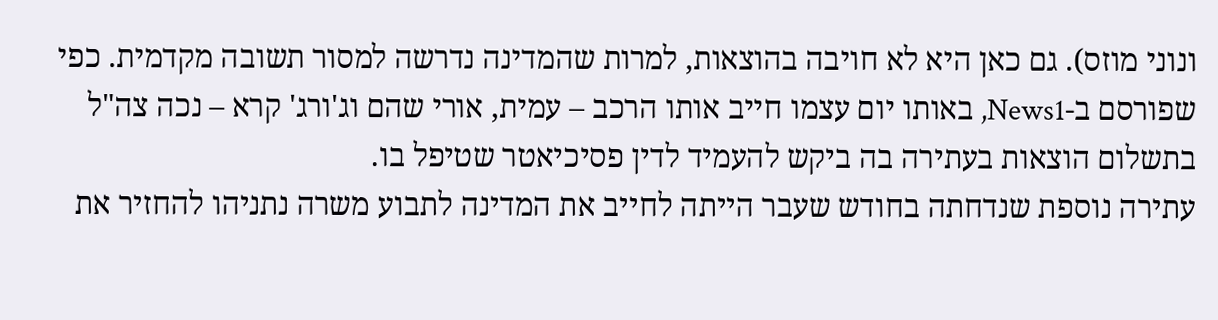ונוני מוזס). גם כאן היא לא חויבה בהוצאות, למרות שהמדינה נדרשה למסור תשובה מקדמית. כפי שפורסם ב-News1, באותו יום עצמו חייב אותו הרכב – עמית, אורי שהם וג'ורג' קרא – נכה צה"ל בתשלום הוצאות בעתירה בה ביקש להעמיד לדין פסיכיאטר שטיפל בו.
עתירה נוספת שנדחתה בחודש שעבר הייתה לחייב את המדינה לתבוע משרה נתניהו להחזיר את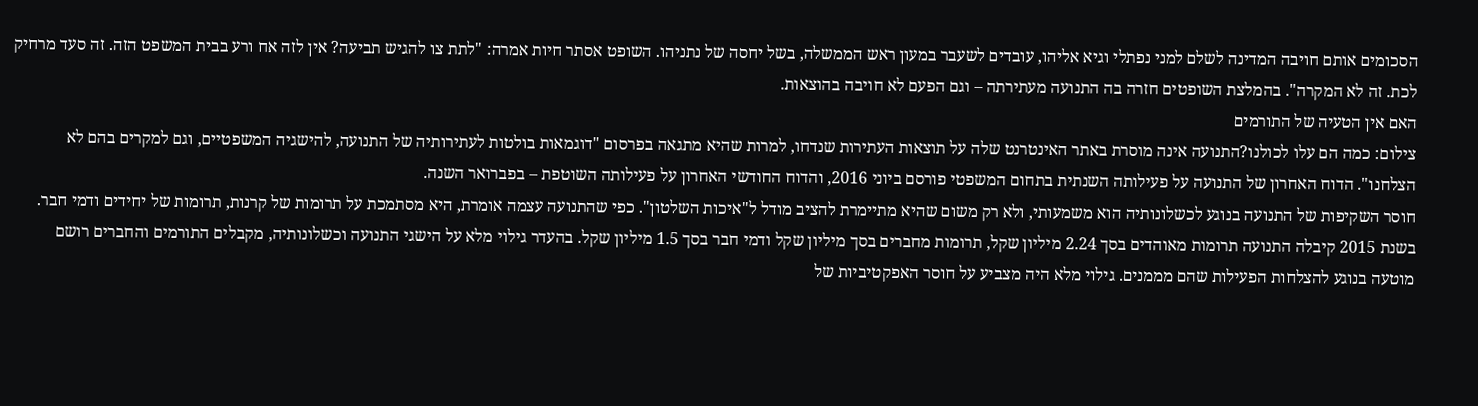הסכומים אותם חויבה המדינה לשלם למני נפתלי וגיא אליהו, עובדים לשעבר במעון ראש הממשלה, בשל יחסה של נתניהו. השופט אסתר חיות אמרה: "לתת צו להגיש תביעה? אין לזה אח ורע בבית המשפט הזה. זה סעד מרחיק לכת. זה לא המקרה". בהמלצת השופטים חזרה בה התנועה מעתירתה – וגם הפעם לא חויבה בהוצאות.
האם אין הטעיה של התורמים
צילום: כמה הם עלו לכולנו?התנועה אינה מוסרת באתר האינטרנט שלה על תוצאות העתירות שנדחו, למרות שהיא מתגאה בפרסום "דוגמאות בולטות לעתירותיה של התנועה, להישגיה המשפטיים, וגם למקרים בהם לא הצלחנו". הדוח האחרון של התנועה על פעילותה השנתית בתחום המשפטי פורסם ביוני 2016, והדוח החודשי האחרון על פעילותה השוטפת – בפברואר השנה.
חוסר השקיפות של התנועה בנוגע לכשלונותיה הוא משמעותי, ולא רק משום שהיא מתיימרת להציב מודל ל"איכות השלטון". כפי שהתנועה עצמה אומרת, היא מסתמכת על תרומות של קרנות, תרומות של יחידים ודמי חבר. בשנת 2015 קיבלה התנועה תרומות מאוהדים בסך 2.24 מיליון שקל, תרומות מחברים בסך מיליון שקל ודמי חבר בסך 1.5 מיליון שקל. בהעדר גילוי מלא על הישגי התנועה וכשלונותיה, מקבלים התורמים והחברים רושם מוטעה בנוגע להצלחות הפעילות שהם מממנים. גילוי מלא היה מצביע על חוסר האפקטיביות של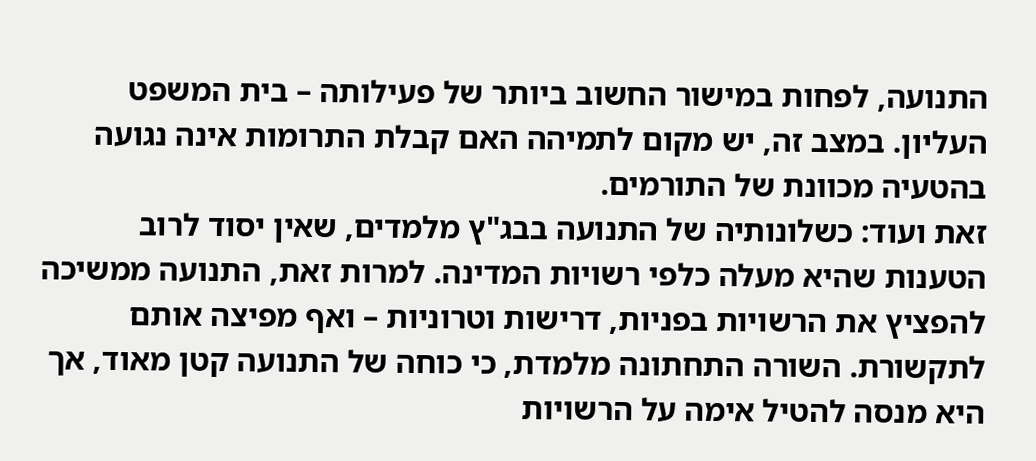התנועה, לפחות במישור החשוב ביותר של פעילותה – בית המשפט העליון. במצב זה, יש מקום לתמיהה האם קבלת התרומות אינה נגועה בהטעיה מכוונת של התורמים.
זאת ועוד: כשלונותיה של התנועה בבג"ץ מלמדים, שאין יסוד לרוב הטענות שהיא מעלה כלפי רשויות המדינה. למרות זאת, התנועה ממשיכה להפציץ את הרשויות בפניות, דרישות וטרוניות – ואף מפיצה אותם לתקשורת. השורה התחתונה מלמדת, כי כוחה של התנועה קטן מאוד, אך היא מנסה להטיל אימה על הרשויות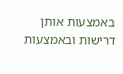באמצעות אותן דרישות ובאמצעות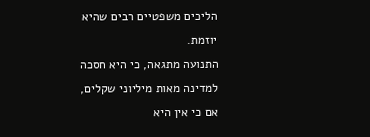הליכים משפטיים רבים שהיא יוזמת.
התנועה מתגאה, כי היא חסכה למדינה מאות מיליוני שקלים, אם כי אין היא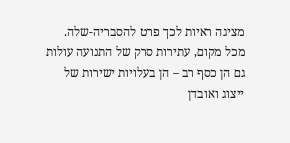מציגה ראיות לכך פרט להסבריה-שלה. מכל מקום, עתירות סרק של התנועה עולות גם הן כסף רב – הן בעלויות ישירות של ייצוג ואובדן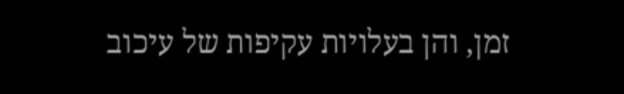זמן, והן בעלויות עקיפות של עיכוב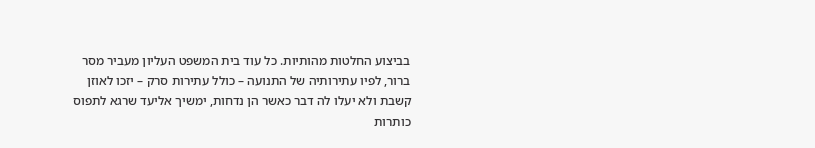בביצוע החלטות מהותיות. כל עוד בית המשפט העליון מעביר מסר ברור, לפיו עתירותיה של התנועה – כולל עתירות סרק – יזכו לאוזן קשבת ולא יעלו לה דבר כאשר הן נדחות, ימשיך אליעד שרגא לתפוס כותרות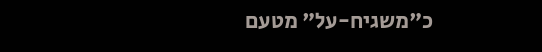כ"משגיח-על" מטעם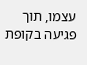עצמו, תוך פגיעה בקופת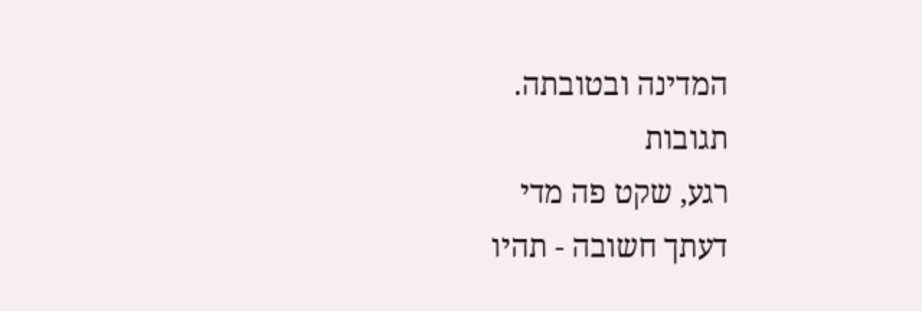המדינה ובטובתה.
תגובות
רגע, שקט פה מדי
דעתך חשובה - תהיו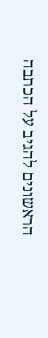הראשונים להגיב על הכתבה